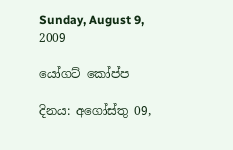Sunday, August 9, 2009

යෝගට් කෝප්ප

දිනය: අගෝස්තු 09,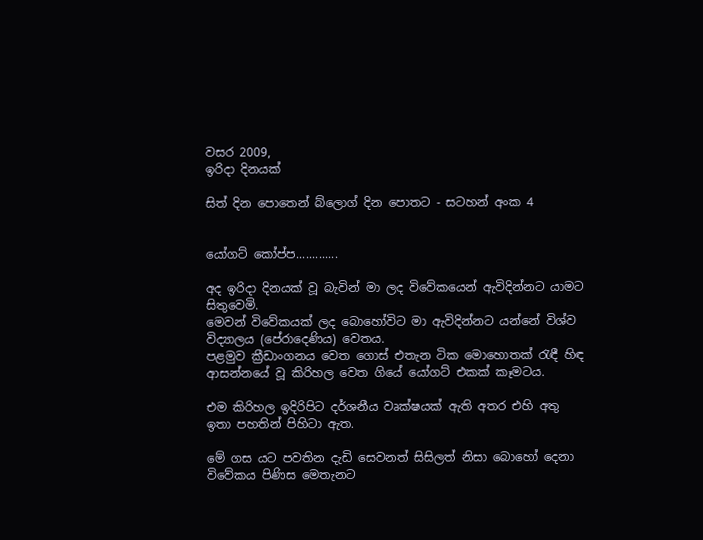වසර 2009,
ඉරිදා දිනයක්

සිත් දින පොතෙන් බ්ලොග් දින පොතට - සටහන් අංක 4


යෝගට් කෝප්ප.............

අද ඉරිදා දිනයක් වූ බැවින් මා ලද විවේකයෙන් ඇවිදින්නට යාමට සිතුවෙමි.
මෙවන් විවේකයක් ලද බොහෝවිට මා ඇවිදින්නට යන්නේ විශ්ව විද්‍යාලය (පේරාදෙණිය) වෙතය.
පළමුව ක්‍රීඩාංගනය වෙත ගොස් එතැන ටික මොහොතක් රැඳී හිඳ ආසන්නයේ වූ කිරිහල වෙත ගියේ යෝගට් එකක් කෑමටය.

එම කිරිහල ඉදිරිපිට දර්ශනීය වෘක්ෂයක් ඇති අතර එහි අතු ඉතා පහතින් පිහිටා ඇත.

මේ ගස යට පවතින දැඩි සෙවනත් සිසිලත් නිසා බොහෝ දෙනා විවේකය පිණිස මෙතැනට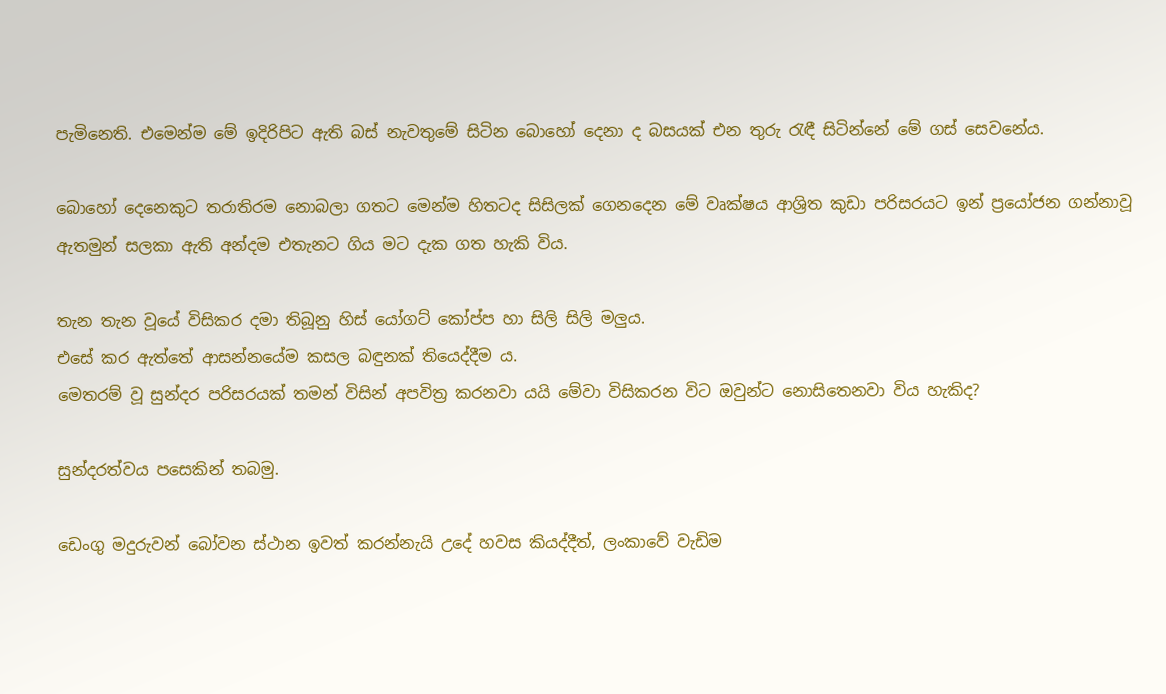පැමිනෙති. එමෙන්ම මේ ඉදිරිපිට ඇති බස් නැවතුමේ සිටින බොහෝ දෙනා ද බසයක් එන තුරු රැඳී සිටින්නේ මේ ගස් සෙවනේය.

බොහෝ දෙනෙකුට තරාතිරම නොබලා ගතට මෙන්ම හිතටද සිසිලක් ගෙනදෙන මේ වෘක්ෂය ආශ්‍රිත කුඩා පරිසරයට ඉන් ප්‍රයෝජන ගන්නාවූ ඇතමුන් සලකා ඇති අන්දම එතැනට ගිය මට දැක ගත හැකි විය.

තැන තැන වූයේ විසිකර දමා තිබූනු හිස් යෝගට් කෝප්ප හා සිලි සිලි මලුය.
එසේ කර ඇත්තේ ආසන්නයේම කසල බඳුනක් තියෙද්දීම ය.
මෙතරම් වූ සුන්දර පරිසරයක් තමන් විසින් අපවිත්‍ර කරනවා යයි මේවා විසිකරන විට ඔවුන්ට නොසිතෙනවා විය හැකිද?

සුන්දරත්වය පසෙකින් තබමු.

ඩෙංගු මදුරුවන් බෝවන ස්ථාන ඉවත් කරන්නැයි උදේ හවස කියද්දීත්, ලංකාවේ වැඩිම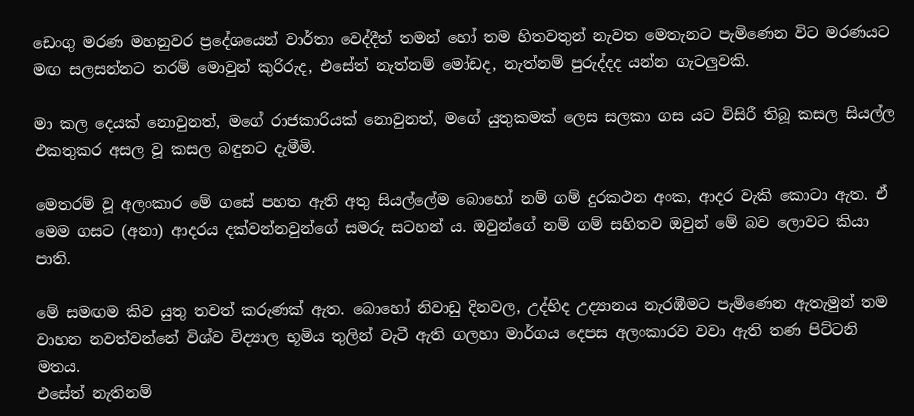ඩෙංගු මරණ මහනුවර ප්‍රදේශයෙන් වාර්තා වෙද්දීත් තමන් හෝ තම හිතවතුන් නැවත මෙතැනට පැමිණෙන විට මරණයට මඟ සලසන්නට තරම් මොවුන් කුරිරුද, එසේත් නැත්නම් මෝඩද, නැත්නම් පුරුද්දද යන්න ගැටලුවකි.

මා කල දෙයක් නොවුනත්, මගේ රාජකාරියක් නොවුනත්, මගේ යුතුකමක් ලෙස සලකා ගස යට විසිරී තිබූ කසල සියල්ල එකතුකර අසල වූ කසල බඳුනට දැමීමි.

මෙතරම් වූ අලංකාර මේ ගසේ පහත ඇති අතු සියල්ලේම බොහෝ නම් ගම් දුරකථන අංක, ආදර වැකි කොටා ඇත. ඒ මෙම ගසට (අනා) ආදරය දක්වන්නවුන්ගේ සමරු සටහන්‍ ය. ඔවුන්ගේ නම් ගම් සහිතව ඔවුන් මේ බව ලොවට කියා පාති.

මේ සමඟම කිව යුතු තවත් කරුණක් ඇත. බොහෝ නිවාඩු දිනවල, උද්භිද උද්‍යානය නැරඹීමට පැමිණෙන ඇතැමුන් තම වාහන නවත්වන්නේ විශ්ව විද්‍යාල භූමිය තුලින් වැටී ඇති ගලහා මාර්ගය දෙපස අලංකාරව වවා ඇති තණ පිට්ටනි මතය.
එසේත් නැතිනම්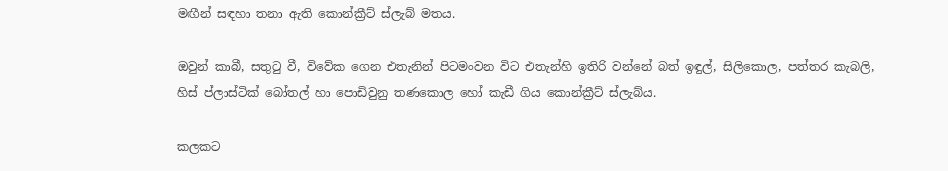මඟීන් සඳහා තනා ඇති කොන්ක්‍රීට් ස්ලැබ් මතය.

ඔවුන් කාබී, සතුටු වී, විවේක ගෙන එතැනින් පිටමංවන විට එතැන්හි ඉතිරි වන්නේ බත් ඉඳුල්, සිලිකොල, පත්තර කැබලි, හිස් ප්ලාස්ටික් බෝතල් හා පොඩිවුනු තණකොල හෝ කැඩී ගිය කොන්ක්‍රීට් ස්ලැබ්ය.

කලකට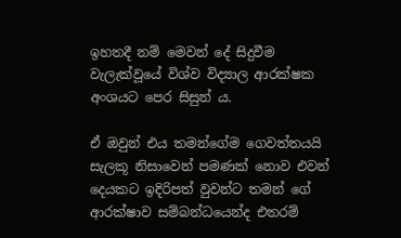ඉහතදී නම් මෙවන් දේ සිදුවීම වැලැක්වූයේ විශ්ව විද්‍යාල ආරක්ෂක අංශයට පෙර සිසුන්‍ ය.

ඒ ඔවුන් එය තමන්ගේම ගෙවත්තයයි සැලකූ නිසාවෙන් පමණක් නොව එවන් දෙයකට ඉදිරිපත් වුවන්ට තමන් ගේ ආරක්ෂාව සම්බන්ධයෙන්ද එතරම්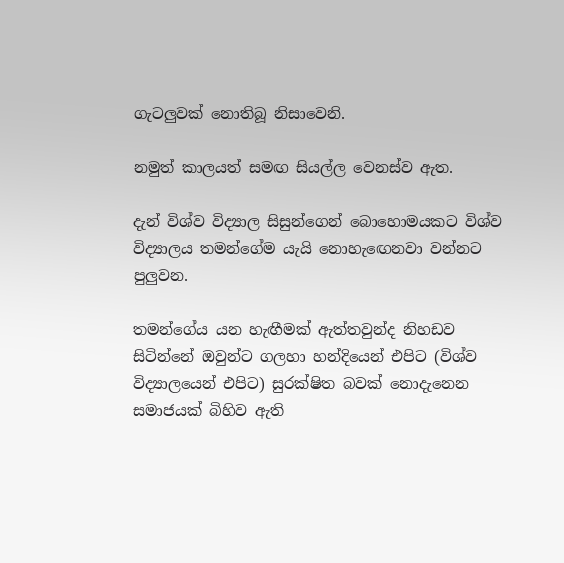ගැටලුවක් නොතිබූ නිසාවෙනි.

නමුත් කාලයත් සමඟ සියල්ල වෙනස්ව ඇත.

දැන් විශ්ව විද්‍යාල සිසුන්ගෙන් බොහොමයකට විශ්ව විද්‍යාලය තමන්ගේම යැයි නොහැඟෙනවා වන්නට පුලුවන.

තමන්ගේය යන හැඟීමක් ඇත්තවුන්ද නිහඩව සිටින්නේ ඔවුන්ට ගලහා හන්දියෙන් එපිට (විශ්ව විද්‍යාලයෙන් එපිට) සුරක්ෂිත බවක් නොදැනෙන සමාජයක් බිහිව ඇති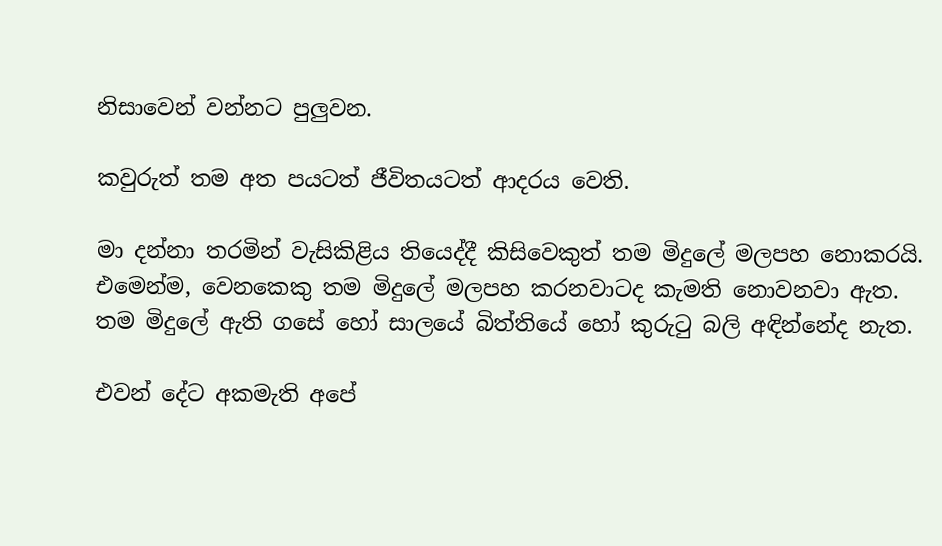නිසාවෙන් වන්නට පුලුවන.

කවුරුත් තම අත පයටත් ජීවිතයටත් ආදරය වෙති.

මා දන්නා තරමින් වැසිකිළිය තියෙද්දී කිසිවෙකුත් තම මිදුලේ මලපහ නොකරයි.
එමෙන්ම, වෙනකෙකු තම මිදුලේ මලපහ කරනවාටද කැමති නොවනවා ඇත.
තම මිදුලේ ඇති ගසේ හෝ සාලයේ බිත්තියේ හෝ කුරුටු බලි අඳින්නේද නැත.

එවන් දේට අකමැති අපේ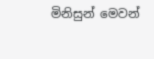මිනිසුන් මෙවන්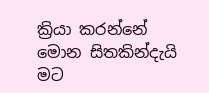ක්‍රියා කරන්නේ මොන සිතකින්දැයි මට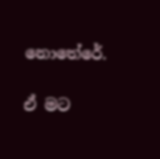නොතේරේ.

ඒ මට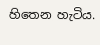හිතෙන හැටිය.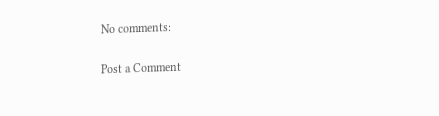No comments:

Post a Comment